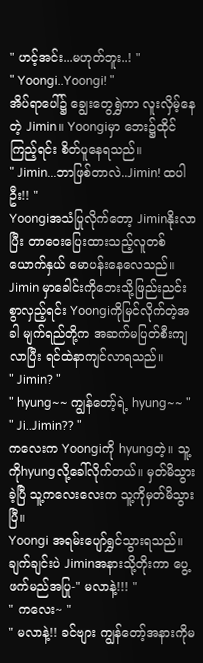" ဟင့်အင်း...မဟုတ်ဘူး..! "
" Yoongi..Yoongi! "
အိပ်ရာပေါ်၌ ချွေးတွေရွှဲကာ လူးလှိမ့်နေတဲ့ Jimin။ Yoongiမှာ ဘေး၌ထိုင်ကြည့်ရင်း စိတ်ပူနေရသည်။
" Jimin...ဘာဖြစ်တာလဲ..Jimin! ထပါဦး!! "
Yoongiအသံပြုလိုက်တော့ Jiminနိုးလာပြီး တာဝေးပြေးထားသည့်လူတစ်ယောက်နှယ် မောပန်းနေလေသည်။
Jimin မှာခေါင်းကိုဘေးသို့ဖြည်းညင်းစွာလှည့်ရင်း Yoongiကိုမြင်လိုက်တဲ့အခါ မျက်ရည်တို့က အဆက်မပြတ်စီးကျလာပြီး ရင်ထဲနာကျင်လာရသည်။
" Jimin? "
" hyung~~ ကျွန်တော့်ရဲ့ hyung~~ "
" Ji..Jimin?? "
ကလေးက Yoongiကို hyungတဲ့။ သူ့ကိုhyungလို့ခေါ်လိုက်တယ်။ မှတ်မိသွားခဲ့ပြီ သူ့ကလေးလေးက သူ့ကိုမှတ်မိသွားပြီ။
Yoongi အရမ်းပျော်ရွှင်သွားရသည်။
ချက်ချင်းပဲ Jiminအနားသို့တိုးကာ ပွေ့ဖက်မည်အပြု-" မလာနဲ့!!! "
" ကလေး~ "
" မလာနဲ့!! ခင်ဗျား ကျွန်တော့်အနားကိုမ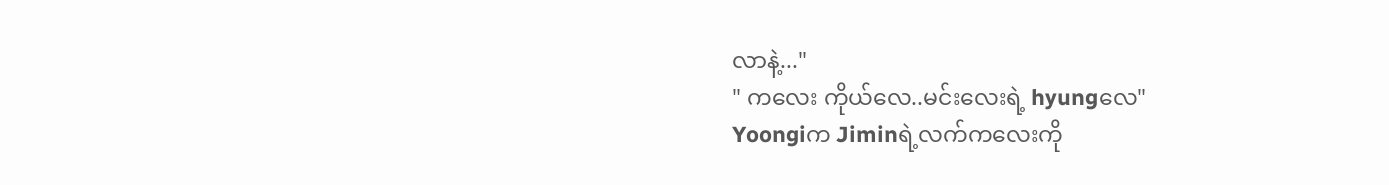လာနဲ့..."
" ကလေး ကိုယ်လေ..မင်းလေးရဲ့ hyungလေ"
Yoongiက Jiminရဲ့လက်ကလေးကို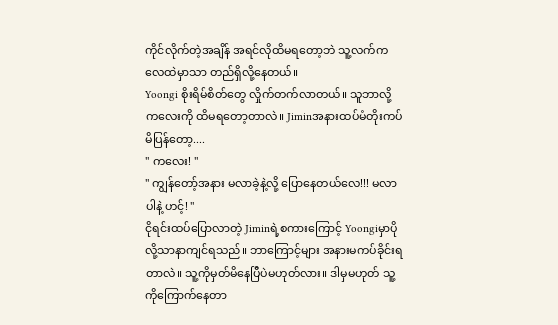ကိုင်လိုက်တဲ့အချိန် အရင်လိုထိမရတော့ဘဲ သူ့လက်က လေထဲမှာသာ တည်ရှိလို့နေတယ်။
Yoongi စိုးရိမ်စိတ်တွေ လှိုက်တက်လာတယ်။ သူဘာလို့ ကလေးကို ထိမရတော့တာလဲ။ Jiminအနားထပ်မံတိုးကပ်မိပြန်တော့....
" ကလေး! "
" ကျွန်တော့်အနား မလာခဲ့နဲ့လို့ ပြောနေတယ်လေ!!! မလာပါနဲ့ ဟင့်! "
ငိုရင်းထပ်ပြောလာတဲ့ Jiminရဲ့စကားကြောင့် Yoongiမှာပိုလို့သာနာကျင်ရသည်။ ဘာကြောင့်များ အနားမကပ်ခိုင်းရတာလဲ။ သူ့ကိုမှတ်မိနေပြီပဲမဟုတ်လား။ ဒါမှမဟုတ် သူ့ကိုကြောက်နေတာ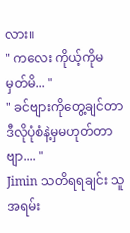လား။
" ကလေး ကိုယ့်ကိုမမှတ်မိ... "
" ခင်ဗျားကိုတွေ့ချင်တာ ဒီလိုပုံစံနဲ့မှမဟုတ်တာဗျာ.... "
Jimin သတိရရချင်း သူအရမ်း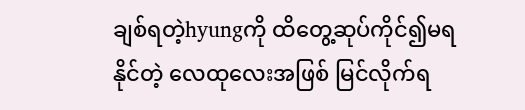ချစ်ရတဲ့hyungကို ထိတွေ့ဆုပ်ကိုင်၍မရနိုင်တဲ့ လေထုလေးအဖြစ် မြင်လိုက်ရ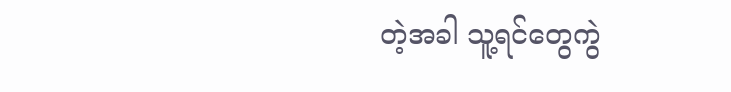တဲ့အခါ သူ့ရင်တွေကွဲ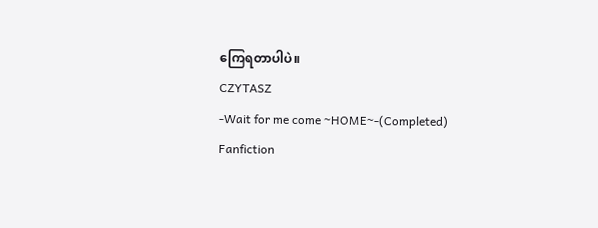ကြေရတာပါပဲ။
CZYTASZ
-Wait for me come ~HOME~-(Completed)
Fanfiction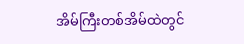အိမ်ကြီးတစ်အိမ်ထဲတွင်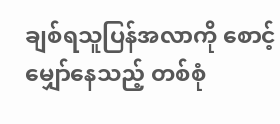ချစ်ရသူပြန်အလာကို စောင့်မျှော်နေသည့် တစ်စုံ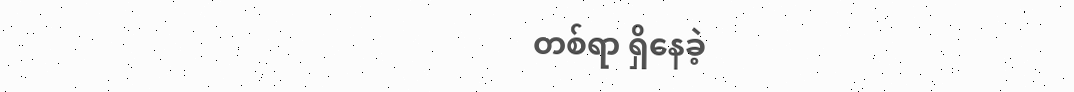တစ်ရာ ရှိနေခဲ့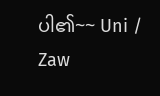ပါ၏~~ Uni / Zaw